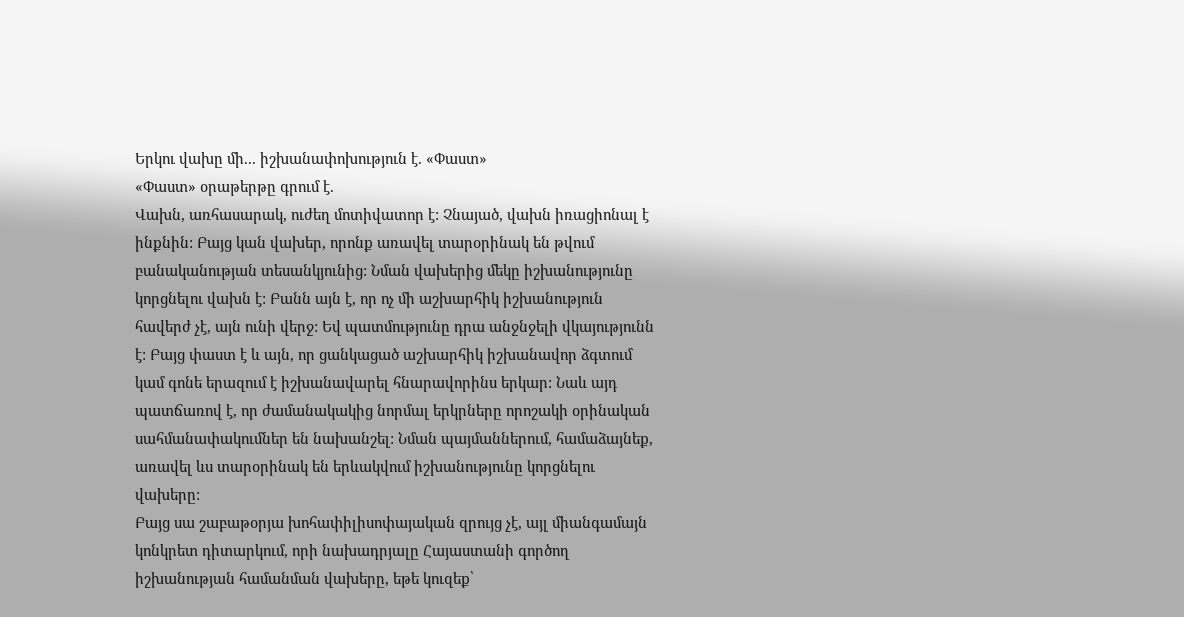Երկու վախը մի... իշխանափոխություն է. «Փաստ»
«Փաստ» օրաթերթը գրում է.
Վախն, առհասարակ, ուժեղ մոտիվատոր է: Չնայած, վախն իռացիոնալ է ինքնին: Բայց կան վախեր, որոնք առավել տարօրինակ են թվում բանականության տեսանկյունից: Նման վախերից մեկը իշխանությունը կորցնելու վախն է: Բանն այն է, որ ոչ մի աշխարհիկ իշխանություն հավերժ չէ, այն ունի վերջ: Եվ պատմությունը դրա անջնջելի վկայությունն է: Բայց փաստ է և այն, որ ցանկացած աշխարհիկ իշխանավոր ձգտում կամ գոնե երազում է իշխանավարել հնարավորինս երկար: Նաև այդ պատճառով է, որ ժամանակակից նորմալ երկրները որոշակի օրինական սահմանափակումներ են նախանշել: Նման պայմաններում, համաձայնեք, առավել ևս տարօրինակ են երևակվում իշխանությունը կորցնելու վախերը:
Բայց սա շաբաթօրյա խոհափիլիսոփայական զրույց չէ, այլ միանգամայն կոնկրետ դիտարկում, որի նախադրյալը Հայաստանի գործող իշխանության համանման վախերը, եթե կուզեք՝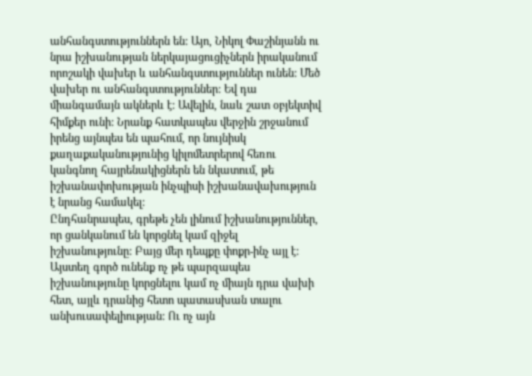անհանգստություններն են: Այո, Նիկոլ Փաշինյանն ու նրա իշխանության ներկայացուցիչներն իրականում որոշակի վախեր և անհանգստություններ ունեն: Մեծ վախեր ու անհանգստություններ: Եվ դա միանգամայն ակներև է: Ավելին, նաև շատ օբյեկտիվ հիմքեր ունի: Նրանք հատկապես վերջին շրջանում իրենց այնպես են պահում, որ նույնիսկ քաղաքականությունից կիլոմետրերով հեռու կանգնող հայրենակիցներն են նկատում, թե իշխանափոխության ինչպիսի իշխանավախություն է նրանց համակել:
Ընդհանրապես, գրեթե չեն լինում իշխանություններ, որ ցանկանում են կորցնել կամ զիջել իշխանությունը: Բայց մեր դեպքը փոքր-ինչ այլ է: Այստեղ գործ ունենք ոչ թե պարզապես իշխանությունը կորցնելու կամ ոչ միայն դրա վախի հետ, այլև դրանից հետո պատասխան տալու անխուսափելիության: Ու ոչ այն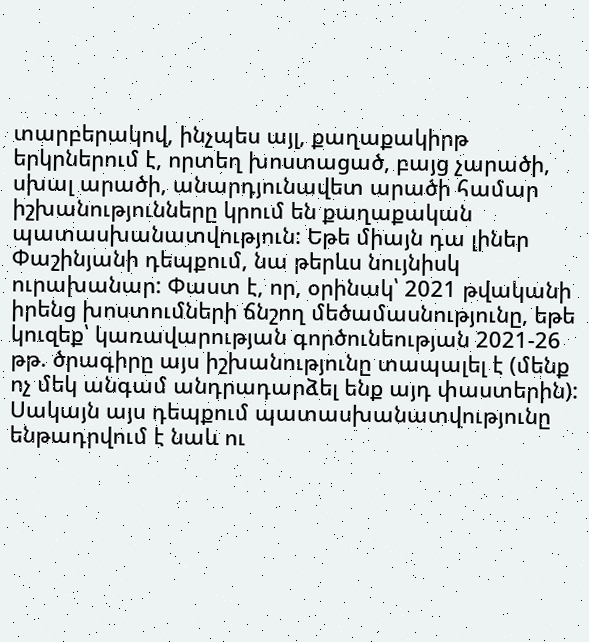տարբերակով, ինչպես այլ, քաղաքակիրթ երկրներում է, որտեղ խոստացած, բայց չարածի, սխալ արածի, անարդյունավետ արածի համար իշխանությունները կրում են քաղաքական պատասխանատվություն: Եթե միայն դա լիներ Փաշինյանի դեպքում, նա թերևս նույնիսկ ուրախանար: Փաստ է, որ, օրինակ՝ 2021 թվականի իրենց խոստումների ճնշող մեծամասնությունը, եթե կուզեք՝ կառավարության գործունեության 2021-26 թթ. ծրագիրը այս իշխանությունը տապալել է (մենք ոչ մեկ անգամ անդրադարձել ենք այդ փաստերին): Սակայն այս դեպքում պատասխանատվությունը ենթադրվում է նաև ու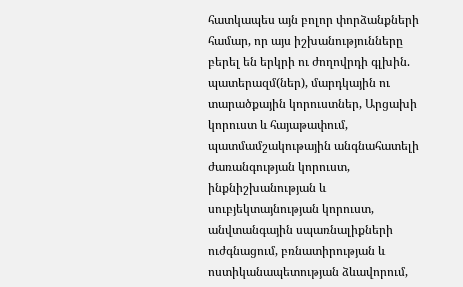հատկապես այն բոլոր փորձանքների համար, որ այս իշխանությունները բերել են երկրի ու ժողովրդի գլխին. պատերազմ(ներ), մարդկային ու տարածքային կորուստներ, Արցախի կորուստ և հայաթափում, պատմամշակութային անգնահատելի ժառանգության կորուստ, ինքնիշխանության և սուբյեկտայնության կորուստ, անվտանգային սպառնալիքների ուժգնացում, բռնատիրության և ոստիկանապետության ձևավորում,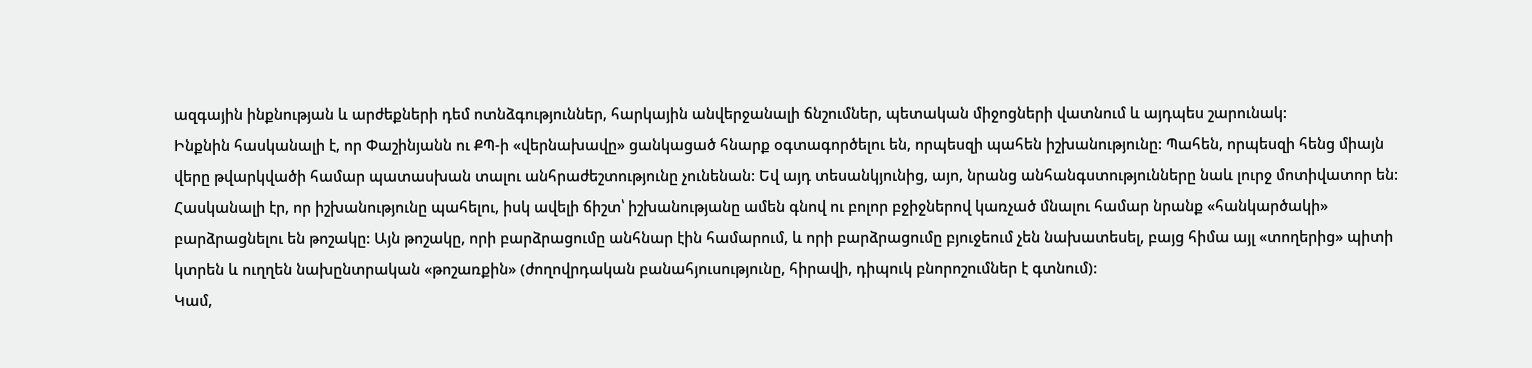ազգային ինքնության և արժեքների դեմ ոտնձգություններ, հարկային անվերջանալի ճնշումներ, պետական միջոցների վատնում և այդպես շարունակ:
Ինքնին հասկանալի է, որ Փաշինյանն ու ՔՊ-ի «վերնախավը» ցանկացած հնարք օգտագործելու են, որպեսզի պահեն իշխանությունը: Պահեն, որպեսզի հենց միայն վերը թվարկվածի համար պատասխան տալու անհրաժեշտությունը չունենան: Եվ այդ տեսանկյունից, այո, նրանց անհանգստությունները նաև լուրջ մոտիվատոր են:
Հասկանալի էր, որ իշխանությունը պահելու, իսկ ավելի ճիշտ՝ իշխանությանը ամեն գնով ու բոլոր բջիջներով կառչած մնալու համար նրանք «հանկարծակի» բարձրացնելու են թոշակը: Այն թոշակը, որի բարձրացումը անհնար էին համարում, և որի բարձրացումը բյուջեում չեն նախատեսել, բայց հիմա այլ «տողերից» պիտի կտրեն և ուղղեն նախընտրական «թոշառքին» (ժողովրդական բանահյուսությունը, հիրավի, դիպուկ բնորոշումներ է գտնում):
Կամ,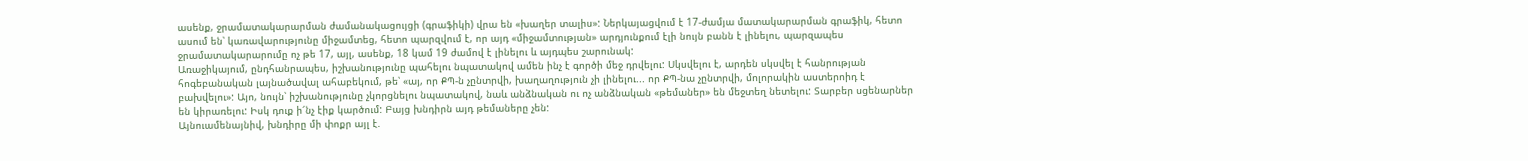ասենք, ջրամատակարարման ժամանակացույցի (գրաֆիկի) վրա են «խաղեր տալիս»: Ներկայացվում է 17-ժամյա մատակարարման գրաֆիկ, հետո ասում են՝ կառավարությունը միջամտեց, հետո պարզվում է, որ այդ «միջամտության» արդյունքում էլի նույն բանն է լինելու, պարզապես ջրամատակարարումը ոչ թե 17, այլ, ասենք, 18 կամ 19 ժամով է լինելու և այդպես շարունակ:
Առաջիկայում, ընդհանրապես, իշխանությունը պահելու նպատակով ամեն ինչ է գործի մեջ դրվելու: Սկսվելու է, արդեն սկսվել է հանրության հոգեբանական լայնածավալ ահաբեկում, թե՝ «այ, որ ՔՊ-ն չընտրվի, խաղաղություն չի լինելու... որ ՔՊ-նա չընտրվի, մոլորակին աստերոիդ է բախվելու»: Այո, նույն՝ իշխանությունը չկորցնելու նպատակով, նաև անձնական ու ոչ անձնական «թեմաներ» են մեջտեղ նետելու: Տարբեր սցենարներ են կիրառելու: Իսկ դուք ի՜նչ էիք կարծում: Բայց խնդիրն այդ թեմաները չեն:
Այնուամենայնիվ, խնդիրը մի փոքր այլ է.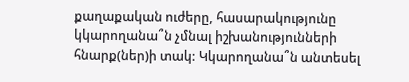քաղաքական ուժերը, հասարակությունը կկարողանա՞ն չմնալ իշխանությունների հնարք(ներ)ի տակ: Կկարողանա՞ն անտեսել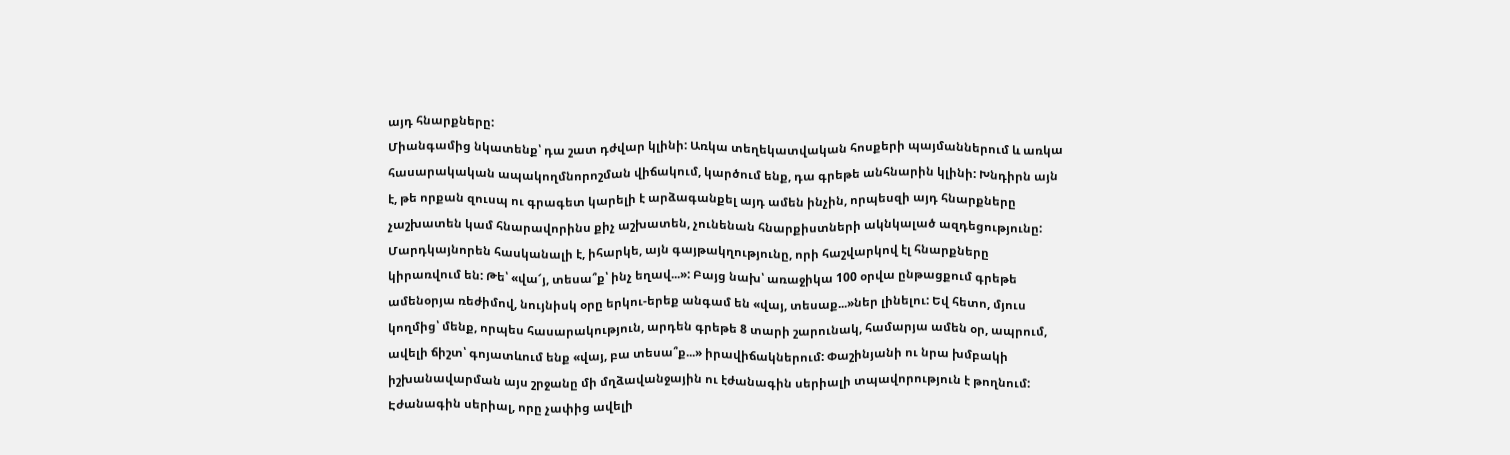այդ հնարքները:
Միանգամից նկատենք՝ դա շատ դժվար կլինի: Առկա տեղեկատվական հոսքերի պայմաններում և առկա հասարակական ապակողմնորոշման վիճակում, կարծում ենք, դա գրեթե անհնարին կլինի: Խնդիրն այն է, թե որքան զուսպ ու գրագետ կարելի է արձագանքել այդ ամեն ինչին, որպեսզի այդ հնարքները չաշխատեն կամ հնարավորինս քիչ աշխատեն, չունենան հնարքիստների ակնկալած ազդեցությունը:
Մարդկայնորեն հասկանալի է, իհարկե, այն գայթակղությունը, որի հաշվարկով էլ հնարքները կիրառվում են: Թե՝ «վա՜յ, տեսա՞ք՝ ինչ եղավ...»: Բայց նախ՝ առաջիկա 100 օրվա ընթացքում գրեթե ամենօրյա ռեժիմով, նույնիսկ օրը երկու-երեք անգամ են «վայ, տեսաք...»ներ լինելու: Եվ հետո, մյուս կողմից՝ մենք, որպես հասարակություն, արդեն գրեթե 8 տարի շարունակ, համարյա ամեն օր, ապրում, ավելի ճիշտ՝ գոյատևում ենք «վայ, բա տեսա՞ք...» իրավիճակներում: Փաշինյանի ու նրա խմբակի իշխանավարման այս շրջանը մի մղձավանջային ու էժանագին սերիալի տպավորություն է թողնում: Էժանագին սերիալ, որը չափից ավելի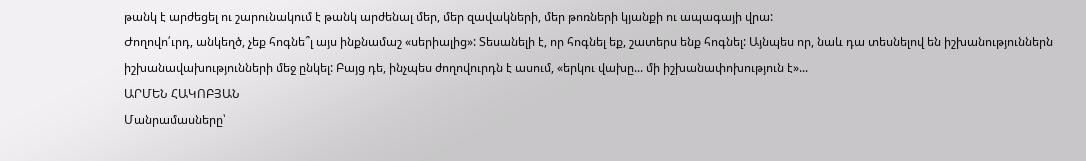թանկ է արժեցել ու շարունակում է թանկ արժենալ մեր, մեր զավակների, մեր թոռների կյանքի ու ապագայի վրա:
Ժողովո՛ւրդ, անկեղծ, չեք հոգնե՞լ այս ինքնամաշ «սերիալից»: Տեսանելի է, որ հոգնել եք, շատերս ենք հոգնել: Այնպես որ, նաև դա տեսնելով են իշխանություններն իշխանավախությունների մեջ ընկել: Բայց դե, ինչպես ժողովուրդն է ասում, «երկու վախը... մի իշխանափոխություն է»...
ԱՐՄԵՆ ՀԱԿՈԲՅԱՆ
Մանրամասները՝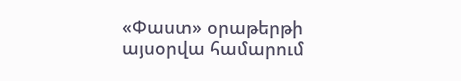«Փաստ» օրաթերթի այսօրվա համարում